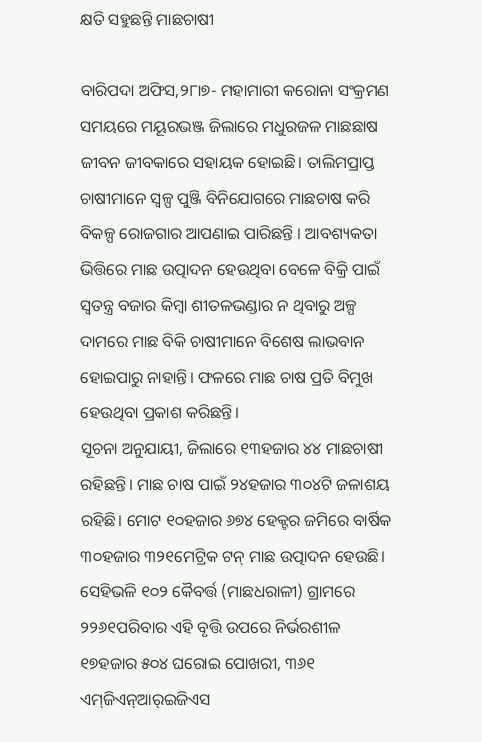କ୍ଷତି ସହୁଛନ୍ତି ମାଛଚାଷୀ

ବାରିପଦା ଅଫିସ,୨୮ା୭- ମହାମାରୀ କରୋନା ସଂକ୍ରମଣ ସମୟରେ ମୟୂରଭଞ୍ଜ ଜିଲାରେ ମଧୁରଜଳ ମାଛଛାଷ ଜୀବନ ଜୀବକାରେ ସହାୟକ ହୋଇଛି। ତାଲିମପ୍ରାପ୍ତ ଚାଷୀମାନେ ସ୍ବଳ୍ପ ପୁଞ୍ଜି ବିନିଯୋଗରେ ମାଛଚାଷ କରି ବିକଳ୍ପ ରୋଜଗାର ଆପଣାଇ ପାରିଛନ୍ତି । ଆବଶ୍ୟକତା ଭିତ୍ତିରେ ମାଛ ଉତ୍ପାଦନ ହେଉଥିବା ବେଳେ ବିକ୍ରି ପାଇଁ ସ୍ବତନ୍ତ୍ର ବଜାର କିମ୍ବା ଶୀତଳଭଣ୍ଡାର ନ ଥିବାରୁ ଅଳ୍ପ ଦାମରେ ମାଛ ବିକି ଚାଷୀମାନେ ବିଶେଷ ଲାଭବାନ ହୋଇପାରୁ ନାହାନ୍ତି। ଫଳରେ ମାଛ ଚାଷ ପ୍ରତି ବିମୁଖ ହେଉଥିବା ପ୍ରକାଶ କରିଛନ୍ତି।
ସୂଚନା ଅନୁଯାୟୀ, ଜିଲାରେ ୧୩ହଜାର ୪୪ ମାଛଚାଷୀ ରହିଛନ୍ତି। ମାଛ ଚାଷ ପାଇଁ ୨୪ହଜାର ୩୦୪ଟି ଜଳାଶୟ ରହିଛି। ମୋଟ ୧୦ହଜାର ୬୭୪ ହେକ୍ଟର ଜମିରେ ବାର୍ଷିକ ୩୦ହଜାର ୩୨୧ମେଟ୍ରିକ ଟନ୍‌ ମାଛ ଉତ୍ପାଦନ ହେଉଛି। ସେହିଭଳି ୧୦୨ କୈବର୍ତ୍ତ (ମାଛଧରାଳୀ) ଗ୍ରାମରେ ୨୨୬୧ପରିବାର ଏହି ବୃତ୍ତି ଉପରେ ନିର୍ଭରଶୀଳ ୧୭ହଜାର ୫୦୪ ଘରୋଇ ପୋଖରୀ, ୩୬୧ ଏମ୍‌ଜିଏନ୍‌ଆର୍‌ଇଜିଏସ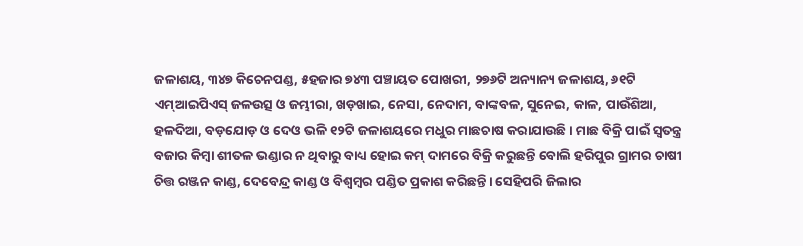ଜଳାଶୟ, ୩୪୭ କିଚେନପଣ୍ଡ, ୫ହଜାର ୭୪୩ ପଞ୍ଚାୟତ ପୋଖରୀ, ୨୭୬ଟି ଅନ୍ୟାନ୍ୟ ଜଳାଶୟ, ୬୧ଟି ଏମ୍‌ଆଇପିଏସ୍‌ ଜଳଉତ୍ସ ଓ ଜମ୍ଭୀରା, ଖଡ଼ଖାଇ, ନେସା, ନେଦାମ, ବାଙ୍କବଳ, ସୁନେଇ, କାଳ, ପାଉଁଶିଆ, ହଳଦିଆ, ବଡ଼ଯୋଡ଼ ଓ ଦେଓ ଭଳି ୧୨ଟି ଜଳାଶୟରେ ମଧୁର ମାଛଚାଷ କରାଯାଉଛି। ମାଛ ବିକ୍ରି ପାଇଁ ସ୍ବତନ୍ତ୍ର ବଜାର କିମ୍ବା ଶୀତଳ ଭଣ୍ଡାର ନ ଥିବାରୁ ବାଧ୍ୟ ହୋଇ କମ୍‌ ଦାମରେ ବିକ୍ରି କରୁଛନ୍ତି ବୋଲି ହରିପୁର ଗ୍ରାମର ଚାଷୀ ଚିତ୍ତ ରଞ୍ଜନ କାଣ୍ଡ, ଦେବେନ୍ଦ୍ର କାଣ୍ଡ ଓ ବିଶ୍ୱମ୍ବର ପଣ୍ଡିତ ପ୍ରକାଶ କରିଛନ୍ତି। ସେହିପରି ଜିଲାର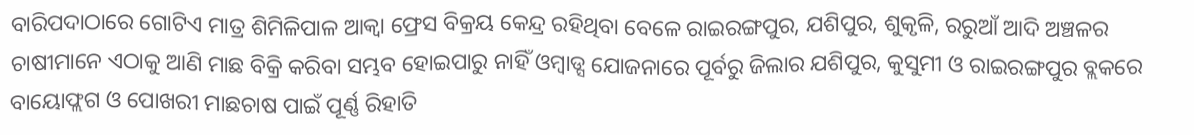ବାରିପଦାଠାରେ ଗୋଟିଏ ମାତ୍ର ଶିମିଳିପାଳ ଆକ୍ୱା ଫ୍ରେସ ବିକ୍ରୟ କେନ୍ଦ୍ର ରହିଥିବା ବେଳେ ରାଇରଙ୍ଗପୁର, ଯଶିପୁର, ଶୁକୃଳି, ରରୁଆଁ ଆଦି ଅଞ୍ଚଳର ଚାଷୀମାନେ ଏଠାକୁ ଆଣି ମାଛ ବିକ୍ରି କରିବା ସମ୍ଭବ ହୋଇପାରୁ ନାହିଁ ଓମ୍ବାଡ୍ସ ଯୋଜନାରେ ପୂର୍ବରୁ ଜିଲାର ଯଶିପୁର, କୁସୁମୀ ଓ ରାଇରଙ୍ଗପୁର ବ୍ଲକରେ ବାୟୋଫ୍ଲଗ ଓ ପୋଖରୀ ମାଛଚାଷ ପାଇଁ ପୂର୍ଣ୍ଣ ରିହାତି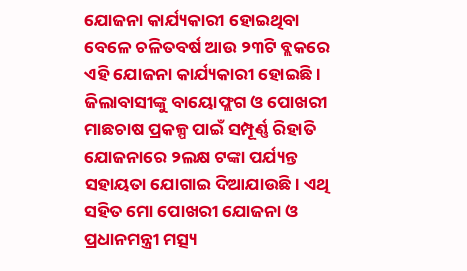ଯୋଜନା କାର୍ଯ୍ୟକାରୀ ହୋଇଥିବା ବେଳେ ଚଳିତବର୍ଷ ଆଉ ୨୩ଟି ବ୍ଲକରେ ଏହି ଯୋଜନା କାର୍ଯ୍ୟକାରୀ ହୋଇଛି। ଜିଲାବାସୀଙ୍କୁ ବାୟୋଫ୍ଲଗ ଓ ପୋଖରୀ ମାଛଚାଷ ପ୍ରକଳ୍ପ ପାଇଁ ସମ୍ପୂର୍ଣ୍ଣ ରିହାତି ଯୋଜନାରେ ୨ଲକ୍ଷ ଟଙ୍କା ପର୍ଯ୍ୟନ୍ତ ସହାୟତା ଯୋଗାଇ ଦିଆଯାଉଛି। ଏଥି ସହିତ ମୋ ପୋଖରୀ ଯୋଜନା ଓ ପ୍ରଧାନମନ୍ତ୍ରୀ ମତ୍ସ୍ୟ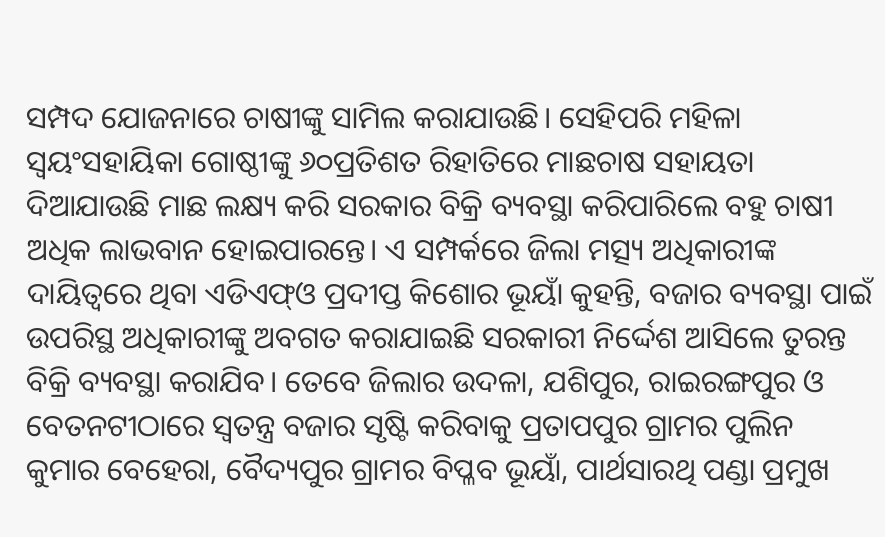ସମ୍ପଦ ଯୋଜନାରେ ଚାଷୀଙ୍କୁ ସାମିଲ କରାଯାଉଛି। ସେହିପରି ମହିଳା ସ୍ବୟଂସହାୟିକା ଗୋଷ୍ଠୀଙ୍କୁ ୬୦ପ୍ରତିଶତ ରିହାତିରେ ମାଛଚାଷ ସହାୟତା ଦିଆଯାଉଛି ମାଛ ଲକ୍ଷ୍ୟ କରି ସରକାର ବିକ୍ରି ବ୍ୟବସ୍ଥା କରିପାରିଲେ ବହୁ ଚାଷୀ ଅଧିକ ଲାଭବାନ ହୋଇପାରନ୍ତେ। ଏ ସମ୍ପର୍କରେ ଜିଲା ମତ୍ସ୍ୟ ଅଧିକାରୀଙ୍କ ଦାୟିତ୍ୱରେ ଥିବା ଏଡିଏଫ୍‌ଓ ପ୍ରଦୀପ୍ତ କିଶୋର ଭୂୟାଁ କୁହନ୍ତି, ବଜାର ବ୍ୟବସ୍ଥା ପାଇଁ ଉପରିସ୍ଥ ଅଧିକାରୀଙ୍କୁ ଅବଗତ କରାଯାଇଛି ସରକାରୀ ନିର୍ଦ୍ଦେଶ ଆସିଲେ ତୁରନ୍ତ ବିକ୍ରି ବ୍ୟବସ୍ଥା କରାଯିବ। ତେବେ ଜିଲାର ଉଦଳା, ଯଶିପୁର, ରାଇରଙ୍ଗପୁର ଓ ବେତନଟୀଠାରେ ସ୍ବତନ୍ତ୍ର ବଜାର ସୃଷ୍ଟି କରିବାକୁ ପ୍ରତାପପୁର ଗ୍ରାମର ପୁଲିନ କୁମାର ବେହେରା, ବୈଦ୍ୟପୁର ଗ୍ରାମର ବିପ୍ଳବ ଭୂୟାଁ, ପାର୍ଥସାରଥି ପଣ୍ଡା ପ୍ରମୁଖ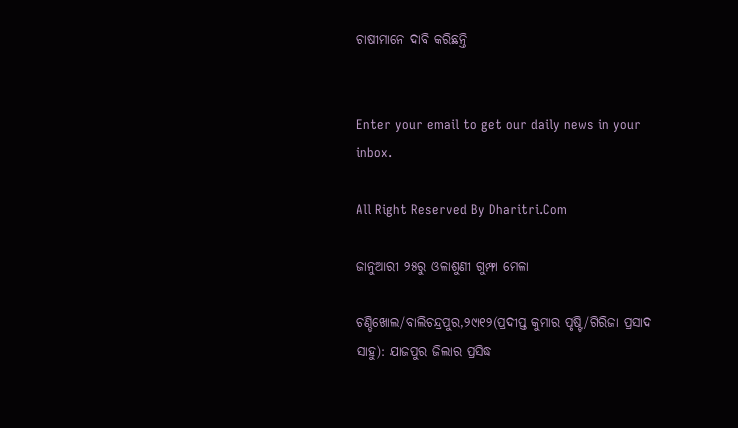ଚାଷୀମାନେ ଦାବି କରିଛନ୍ତି


Enter your email to get our daily news in your inbox.

All Right Reserved By Dharitri.Com

ଜାନୁଆରୀ ୨୫ରୁ ଓଳାଶୁଣୀ ଗୁମ୍ଫା ମେଳା

ଚଣ୍ଡିଖୋଲ/ବାଲିଚନ୍ଦ୍ରପୁର,୨୯ା୧୨(ପ୍ରଦୀପ୍ତ କୁମାର ପୃଷ୍ଟି/ଗିରିଜା ପ୍ରସାଦ ସାହୁ): ଯାଜପୁର ଜିଲାର ପ୍ରସିଦ୍ଧ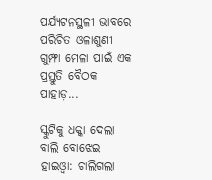ପର୍ଯ୍ୟଟନସ୍ଥଳୀ ଭାବରେ ପରିଚିତ ଓଳାଶୁଣୀ ଗୁମ୍ଫା ମେଳା ପାଇଁ ଏକ ପ୍ରସ୍ତୁତି ବୈଠକ ପାହାଡ଼...

ସ୍କୁଟିକୁ ଧକ୍କା ଦେଲା ବାଲି ବୋଝେଇ ହାଇଓ୍ବା: ଚାଲିଗଲା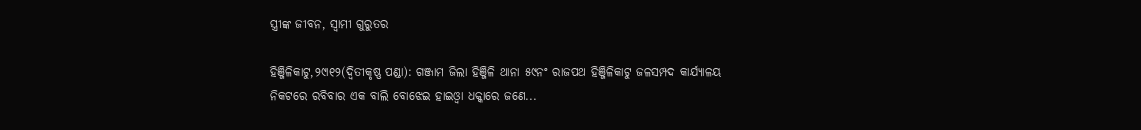ସ୍ତ୍ରୀଙ୍କ ଜୀବନ, ସ୍ବାମୀ ଗୁରୁତର

ହିଞ୍ଜିଳିକାଟୁ,୨୯ା୧୨(ଦ୍ୱିତୀକୃଷ୍ଣ ପଣ୍ଡା): ଗଞ୍ଜାମ ଜିଲା ହିଞ୍ଜିଳି ଥାନା ୫୯ନଂ ରାଜପଥ ହିଞ୍ଜିଳିକାଟୁ ଜଳସମ୍ପଦ କାର୍ଯ୍ୟାଳୟ ନିକଟରେ ରବିବାର ଏକ ବାଲି ବୋଝେଇ ହାଇଓ୍ବା ଧକ୍କାରେ ଜଣେ...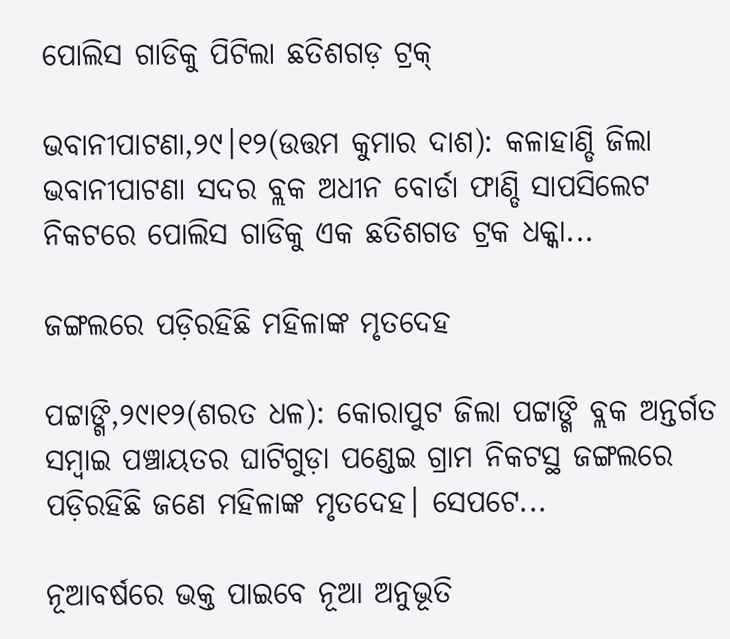ପୋଲିସ ଗାଡିକୁ ପିଟିଲା ଛତିଶଗଡ଼ ଟ୍ରକ୍‌

ଭବାନୀପାଟଣା,୨୯।୧୨(ଉତ୍ତମ କୁମାର ଦାଶ): କଳାହାଣ୍ଡି ଜିଲା ଭବାନୀପାଟଣା ସଦର ବ୍ଲକ ଅଧୀନ ବୋର୍ଡା ଫାଣ୍ଡି ସାପସିଲେଟ ନିକଟରେ ପୋଲିସ ଗାଡିକୁ ଏକ ଛତିଶଗଡ ଟ୍ରକ ଧକ୍କା...

ଜଙ୍ଗଲରେ ପଡ଼ିରହିଛି ମହିଳାଙ୍କ ମୃତଦେହ

ପଟ୍ଟାଙ୍ଗି,୨୯ା୧୨(ଶରତ ଧଳ): କୋରାପୁଟ ଜିଲା ପଟ୍ଟାଙ୍ଗି ବ୍ଲକ ଅନ୍ତର୍ଗତ ସମ୍ବାଇ ପଞ୍ଚାୟତର ଘାଟିଗୁଡ଼ା ପଣ୍ଡେଇ ଗ୍ରାମ ନିକଟସ୍ଥ ଜଙ୍ଗଲରେ ପଡ଼ିରହିଛି ଜଣେ ମହିଳାଙ୍କ ମୃତଦେହ। ସେପଟେ...

ନୂଆବର୍ଷରେ ଭକ୍ତ ପାଇବେ ନୂଆ ଅନୁଭୂତି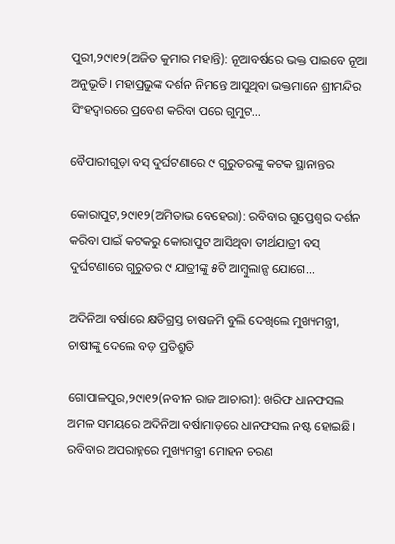ପୁରୀ,୨୯ା୧୨(ଅଜିତ କୁମାର ମହାନ୍ତି): ନୂଆବର୍ଷରେ ଭକ୍ତ ପାଇବେ ନୂଆ ଅନୁଭୂତି। ମହାପ୍ରଭୁଙ୍କ ଦର୍ଶନ ନିମନ୍ତେ ଆସୁଥିବା ଭକ୍ତମାନେ ଶ୍ରୀମନ୍ଦିର ସିଂହଦ୍ୱାରରେ ପ୍ରବେଶ କରିବା ପରେ ଗୁମୁଟ...

ବୈପାରୀଗୁଡ଼ା ବସ୍‌ ଦୁର୍ଘଟଣାରେ ୯ ଗୁରୁତରଙ୍କୁ କଟକ ସ୍ଥାନାନ୍ତର

କୋରାପୁଟ,୨୯ା୧୨(ଅମିତାଭ ବେହେରା): ରବିବାର ଗୁପ୍ତେଶ୍ୱର ଦର୍ଶନ କରିବା ପାଇଁ କଟକରୁ କୋରାପୁଟ ଆସିଥିବା ତୀର୍ଥଯାତ୍ରୀ ବସ୍‌ ଦୁର୍ଘଟଣାରେ ଗୁରୁତର ୯ ଯାତ୍ରୀଙ୍କୁ ୫ଟି ଆମ୍ବୁଲାନ୍ସ ଯୋଗେ...

ଅଦିନିଆ ବର୍ଷାରେ କ୍ଷତିଗ୍ରସ୍ତ ଚାଷଜମି ବୁଲି ଦେଖିଲେ ମୁଖ୍ୟମନ୍ତ୍ରୀ, ଚାଷୀଙ୍କୁ ଦେଲେ ବଡ଼ ପ୍ରତିଶ୍ରୁତି

ଗୋପାଳପୁର,୨୯ା୧୨(ନବୀନ ରାଜ ଆଚାରୀ): ଖରିଫ ଧାନଫସଲ ଅମଳ ସମୟରେ ଅଦିନିଆ ବର୍ଷାମାଡ଼ରେ ଧାନଫସଲ ନଷ୍ଟ ହୋଇଛି। ରବିବାର ଅପରାହ୍ନରେ ମୁଖ୍ୟମନ୍ତ୍ରୀ ମୋହନ ଚରଣ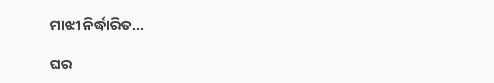ମାଝୀ ନିର୍ଦ୍ଧାରିତ...

ଘର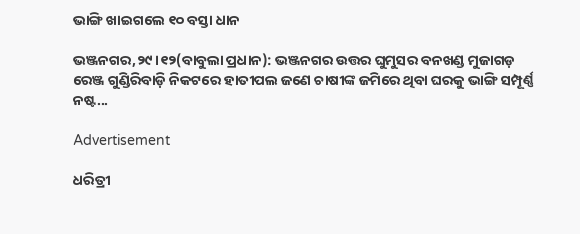ଭାଙ୍ଗି ଖାଇଗଲେ ୧୦ ବସ୍ତା ଧାନ

ଭଞ୍ଜନଗର,୨୯।୧୨(ବାବୁଲା ପ୍ରଧାନ): ଭଞ୍ଜନଗର ଉତ୍ତର ଘୁମୁସର ବନଖଣ୍ଡ ମୁଜାଗଡ଼ ରେଞ୍ଜ ଗୁଣ୍ଡିରିବାଡ଼ି ନିକଟରେ ହାତୀପଲ ଜଣେ ଚାଷୀଙ୍କ ଜମିରେ ଥିବା ଘରକୁ ଭାଙ୍ଗି ସମ୍ପୂର୍ଣ୍ଣ ନଷ୍ଟ...

Advertisement

ଧରିତ୍ରୀ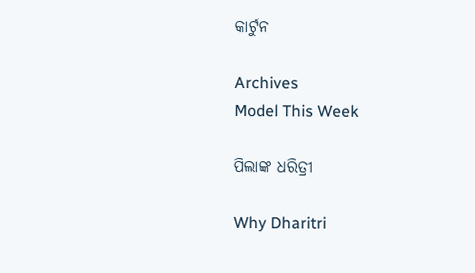କାର୍ଟୁନ

Archives
Model This Week

ପିଲାଙ୍କ ଧରିତ୍ରୀ

Why Dharitri